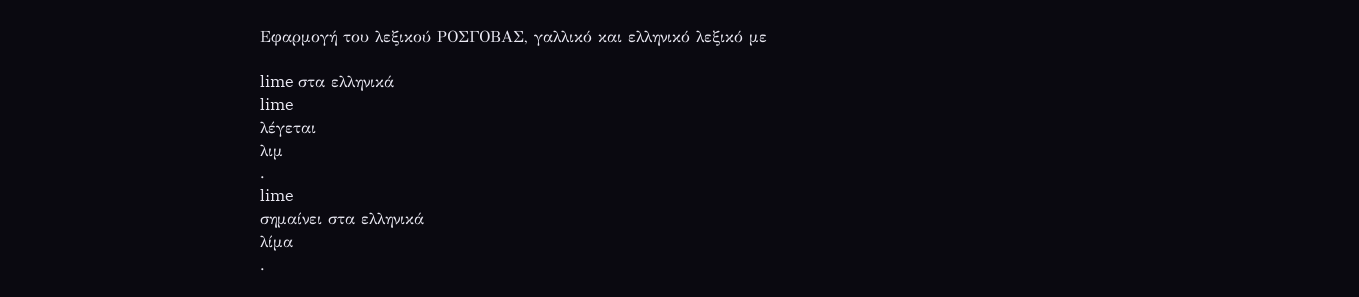Εφαρμογή του λεξικού ΡΟΣΓΟΒΑΣ, γαλλικό και ελληνικό λεξικό με

lime στα ελληνικά
lime
λέγεται
λιμ
.
lime
σημαίνει στα ελληνικά
λίμα
.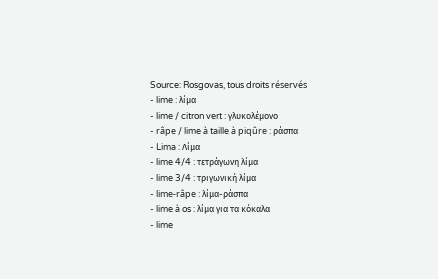Source: Rosgovas, tous droits réservés
- lime : λίμα
- lime / citron vert : γλυκολέμονο
- râpe / lime à taille à piqûre : ράσπα
- Lima : Λίμα
- lime 4/4 : τετράγωνη λίμα
- lime 3/4 : τριγωνική λίμα
- lime-râpe : λίμα-ράσπα
- lime à os : λίμα για τα κόκαλα
- lime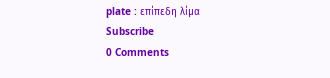plate : επίπεδη λίμα
Subscribe
0 Comments